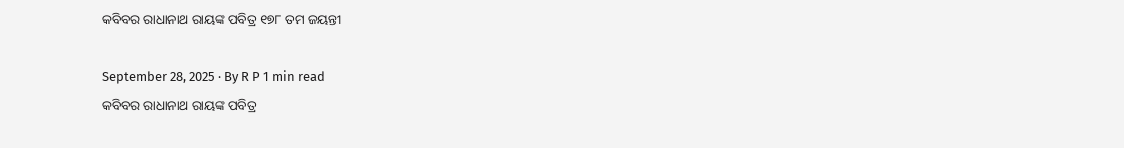କବିବର ରାଧାନାଥ ରାୟଙ୍କ ପବିତ୍ର ୧୭୮ ତମ ଜୟନ୍ତୀ

September 28, 2025 · By R P 1 min read
କବିବର ରାଧାନାଥ ରାୟଙ୍କ ପବିତ୍ର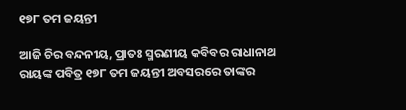୧୭୮ ତମ ଜୟନ୍ତୀ

ଆଜି ଚିର ବନ୍ଦନୀୟ, ପ୍ରାତଃ ସ୍ମରଣୀୟ କବିବର ରାଧାନାଥ ରାୟଙ୍କ ପବିତ୍ର ୧୭୮ ତମ ଜୟନ୍ତୀ ଅବସରରେ ତାଙ୍କର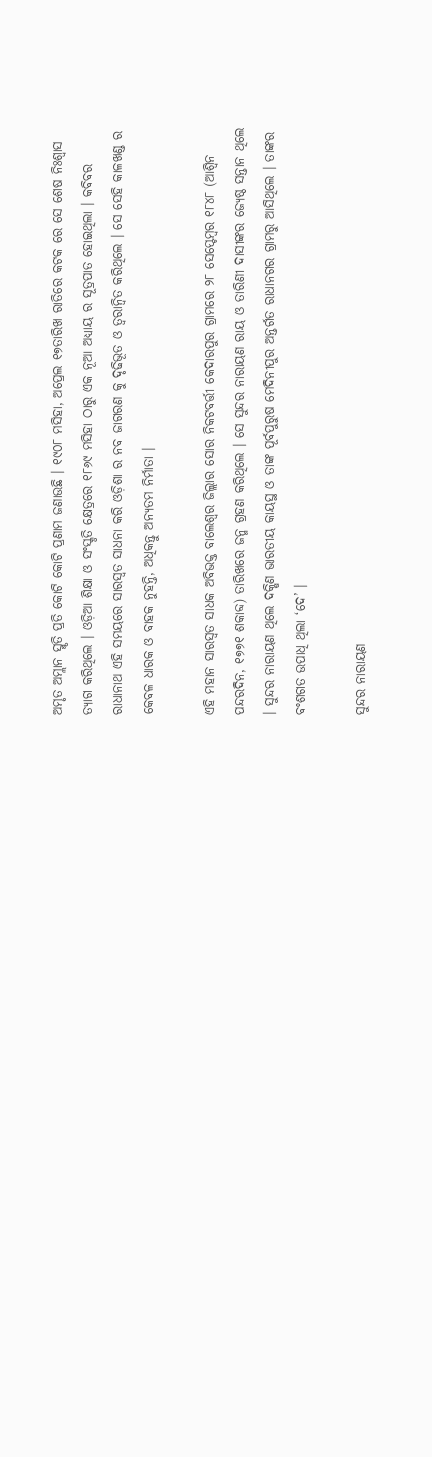ଅମୃତ ଅମ୍ଲାନ ସ୍ମୃତି ପ୍ରତି କୋଟି କୋଟି ପ୍ରଣାମ ଜଣାଉଛି । ୧୯୦୮ ମସିହା, ଅପ୍ରେଲ ୧୭ତାରିଖ ରାତିରେ କଟକ ରେ ସେ ଶେଷ ନିଃଶ୍ୱାସ ତ୍ୟାଗ କରିଥିଲେ । ଓଡ଼ିଆ ଶିକ୍ଷା ଓ ସଂସ୍କୃତି କ୍ଷେତ୍ରରେ ୧୮୬୯ ମସିହା ଠାରୁ ଏକ ନୂଆ ଅଧ୍ୟାୟ ର ସୂତ୍ରପାତ ହୋଇଥିଲା । କବିବର ରାଧାନାଥ ଏହି ସମୟରେ ସାରସ୍ଵତ ସାଧନା କରି ଓଡ଼ିଶା ର ନବ ଜାଗରଣ କୁ ଦୃଢିଭୂତ ଓ ତ୍ବରାନ୍ବିତ କରିଥିଲେ । ସେ ସେହି କାଳଖଣ୍ଡ ର କେବଳ ଧାରକ ଓ ବାହକ ନୁହନ୍ତି, ଅଧିକନ୍ତୁ ଅନ୍ୟତମ ନିର୍ମାତା ।

ଏହି ମହାନ ସାରସ୍ଵତ ସାଧକ ଅବିଭକ୍ତ ବାଲେଶ୍ୱର ଜିଲ୍ଲାର ସୋର ନିକଟବର୍ତ୍ତୀ କେଦାରପୁର ଗ୍ରାମରେ ୨୮ ସେପ୍ଟେମ୍ବର ୧୮୪୮ (ଆଶ୍ୱିନ ପନ୍ଦରଦିନ, ୧୭୭୧ ଶକାବ୍ଦ) ତାରିଖରେ ଜନ୍ମ ଗ୍ରହଣ କରିଥିଲେ । ସେ ସୁନ୍ଦର ନାରାୟଣ ରାୟ ଓ ତାରିଣୀ ଦାସୀଙ୍କର ଜ୍ୟେଷ୍ଠ ସନ୍ତାନ ଥିଲେ । ସୁନ୍ଦର ନାରାୟଣ ଥିଲେ ଦକ୍ଷିଣ ଭାରତୀୟ କାୟସ୍ଥ ଓ ତାଙ୍କ ପୂର୍ବପୁରୁଷ ମେଦିନୀପୁର ଅନ୍ତର୍ଗତ ରାଧାନଗର ଗ୍ରାମରୁ ଆସିଥିଲେ । ତାଙ୍କର ବଂଶଗତ ଉପାଧି ଥିଲା ‘ଦେ’ ।

ସୁନ୍ଦର ନାରାୟଣ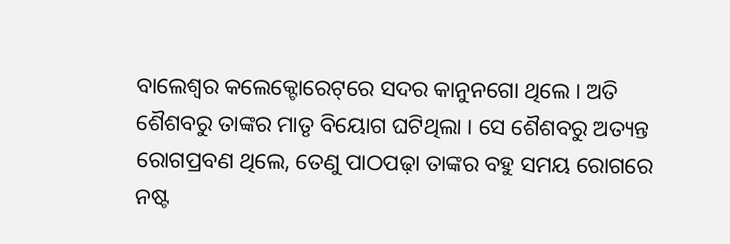ବାଲେଶ୍ୱର କଲେକ୍ଟୋରେଟ୍‌ରେ ସଦର କାନୁନଗୋ ଥିଲେ । ଅତି ଶୈଶବରୁ ତାଙ୍କର ମାତୃ ବିୟୋଗ ଘଟିଥିଲା । ସେ ଶୈଶବରୁ ଅତ୍ୟନ୍ତ ରୋଗପ୍ରବଣ ଥିଲେ, ତେଣୁ ପାଠପଢ଼ା ତାଙ୍କର ବହୁ ସମୟ ରୋଗରେ ନଷ୍ଟ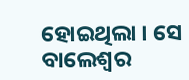ହୋଇଥିଲା । ସେ ବାଲେଶ୍ୱର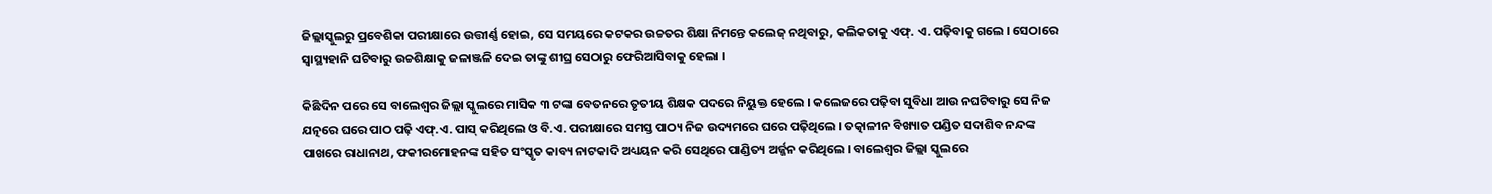ଜିଲ୍ଲାସ୍କୁଲରୁ ପ୍ରବେଶିକା ପରୀକ୍ଷାରେ ଉତ୍ତୀର୍ଣ୍ଣ ହୋଇ, ସେ ସମୟରେ କଟକର ଉଚ୍ଚତର ଶିକ୍ଷା ନିମନ୍ତେ କଲେଜ୍ ନଥିବାରୁ, କଲିକତାକୁ ଏଫ୍. ଏ. ପଢ଼ିବାକୁ ଗଲେ । ସେଠାରେ ସ୍ୱାସ୍ଥ୍ୟହାନି ଘଟିବାରୁ ଉଚ୍ଚଶିକ୍ଷାକୁ ଜଳାଞ୍ଜଳି ଦେଇ ତାଙ୍କୁ ଶୀଘ୍ର ସେଠାରୁ ଫେରିଆସିବାକୁ ହେଲା ।

କିଛିଦିନ ପରେ ସେ ବାଲେଶ୍ୱର ଜିଲ୍ଲା ସ୍କୁଲରେ ମାସିକ ୩ ଟଙ୍କା ବେତନରେ ତୃତୀୟ ଶିକ୍ଷକ ପଦରେ ନିୟୁକ୍ତ ହେଲେ । କଲେଜରେ ପଢ଼ିବା ସୁବିଧା ଆଉ ନଘଟିବାରୁ ସେ ନିଜ ଯତ୍ନରେ ଘରେ ପାଠ ପଢ଼ି ଏଫ୍.ଏ. ପାସ୍ କରିଥିଲେ ଓ ବି.ଏ. ପରୀକ୍ଷାରେ ସମସ୍ତ ପାଠ୍ୟ ନିଜ ଉଦ୍ୟମରେ ଘରେ ପଢ଼ିଥିଲେ । ତତ୍କାଳୀନ ବିଖ୍ୟାତ ପଣ୍ଡିତ ସଦାଶିବ ନନ୍ଦଙ୍କ ପାଖରେ ରାଧାନାଥ, ଫକୀରମୋହନଙ୍କ ସହିତ ସଂସ୍କୃତ କାବ୍ୟ ନାଟକାଦି ଅଧ୍ୟୟନ କରି ସେଥିରେ ପାଣ୍ଡିତ୍ୟ ଅର୍ଜ୍ଜନ କରିଥିଲେ । ବାଲେଶ୍ୱର ଜିଲ୍ଲା ସ୍କୁଲରେ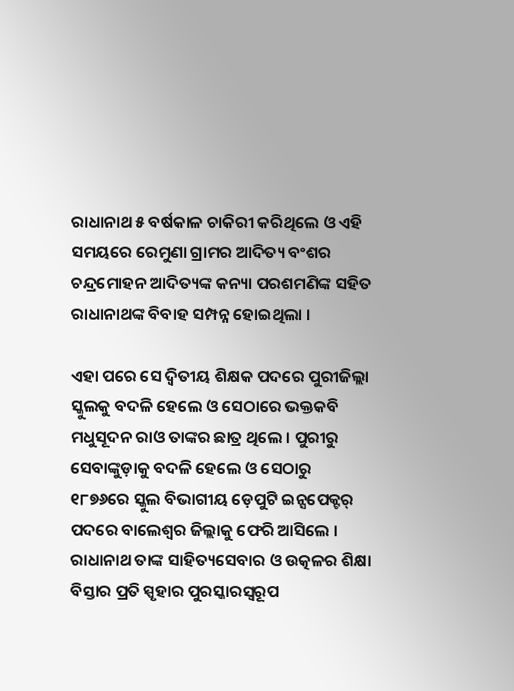ରାଧାନାଥ ୫ ବର୍ଷକାଳ ଚାକିରୀ କରିଥିଲେ ଓ ଏହି ସମୟରେ ରେମୁଣା ଗ୍ରାମର ଆଦିତ୍ୟ ବଂଶର ଚନ୍ଦ୍ରମୋହନ ଆଦିତ୍ୟଙ୍କ କନ୍ୟା ପରଶମଣିଙ୍କ ସହିତ ରାଧାନାଥଙ୍କ ବିବାହ ସମ୍ପନ୍ନ ହୋଇଥିଲା ।

ଏହା ପରେ ସେ ଦ୍ୱିତୀୟ ଶିକ୍ଷକ ପଦରେ ପୁରୀଜିଲ୍ଲା ସ୍କୁଲକୁ ବଦଳି ହେଲେ ଓ ସେଠାରେ ଭକ୍ତକବି ମଧୁସୂଦନ ରାଓ ତାଙ୍କର ଛାତ୍ର ଥିଲେ । ପୁରୀରୁ ସେବାଙ୍କୁଡ଼ାକୁ ବଦଳି ହେଲେ ଓ ସେଠାରୁ ୧୮୭୬ରେ ସ୍କୁଲ ବିଭାଗୀୟ ଡ଼େପୁଟି ଇନ୍ସପେକ୍ଟର୍ ପଦରେ ବାଲେଶ୍ୱର ଜିଲ୍ଲାକୁ ଫେରି ଆସିଲେ । ରାଧାନାଥ ତାଙ୍କ ସାହିତ୍ୟସେବାର ଓ ଉତ୍କଳର ଶିକ୍ଷା ବିସ୍ତାର ପ୍ରତି ସ୍ପୃହାର ପୁରସ୍କାରସ୍ୱରୂପ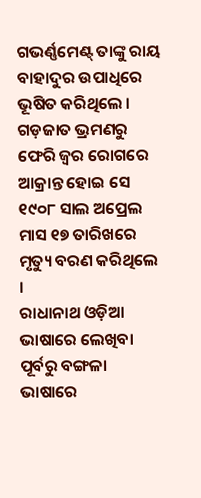ଗଭର୍ଣ୍ଣମେଣ୍ଟ୍ ତାଙ୍କୁ ରାୟ ବାହାଦୁର ଉପାଧିରେ ଭୂଷିତ କରିଥିଲେ । ଗଡ଼ଜାତ ଭ୍ରମଣରୁ ଫେରି ଜ୍ୱର ରୋଗରେ ଆକ୍ରାନ୍ତ ହୋଇ ସେ ୧୯୦୮ ସାଲ ଅପ୍ରେଲ ମାସ ୧୭ ତାରିଖରେ ମୃତ୍ୟୁ ବରଣ କରିଥିଲେ ।
ରାଧାନାଥ ଓଡ଼ିଆ ଭାଷାରେ ଲେଖିବା ପୂର୍ବରୁ ବଙ୍ଗଳା ଭାଷାରେ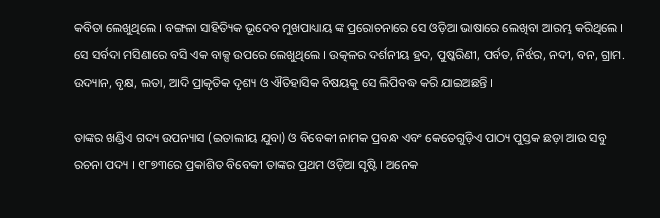କବିତା ଲେଖୁଥିଲେ । ବଙ୍ଗଳା ସାହିତ୍ୟିକ ଭୂଦେବ ମୁଖପାଧ୍ୟାୟ ଙ୍କ ପ୍ରରୋଚନାରେ ସେ ଓଡ଼ିଆ ଭାଷାରେ ଲେଖିବା ଆରମ୍ଭ କରିଥିଲେ । ସେ ସର୍ବଦା ମସିଣାରେ ବସି ଏକ ବାକ୍ସ ଉପରେ ଲେଖୁଥିଲେ । ଉତ୍କଳର ଦର୍ଶନୀୟ ହ୍ରଦ, ପୁଷ୍କରିଣୀ, ପର୍ବତ, ନିର୍ଝର, ନଦୀ, ବନ, ଗ୍ରାମ. ଉଦ୍ୟାନ, ବୃକ୍ଷ, ଲତା, ଆଦି ପ୍ରାକୃତିକ ଦୃଶ୍ୟ ଓ ଐତିହାସିକ ବିଷୟକୁ ସେ ଲିପିବଦ୍ଧ କରି ଯାଇଅଛନ୍ତି ।

ତାଙ୍କର ଖଣ୍ଡିଏ ଗଦ୍ୟ ଉପନ୍ୟାସ (ଇତାଲୀୟ ଯୁବା) ଓ ବିବେକୀ ନାମକ ପ୍ରବନ୍ଧ ଏବଂ କେତେଗୁଡ଼ିଏ ପାଠ୍ୟ ପୁସ୍ତକ ଛଡ଼ା ଆଉ ସବୁ ରଚନା ପଦ୍ୟ । ୧୮୭୩ରେ ପ୍ରକାଶିତ ବିବେକୀ ତାଙ୍କର ପ୍ରଥମ ଓଡ଼ିଆ ସୃଷ୍ଟି । ଅନେକ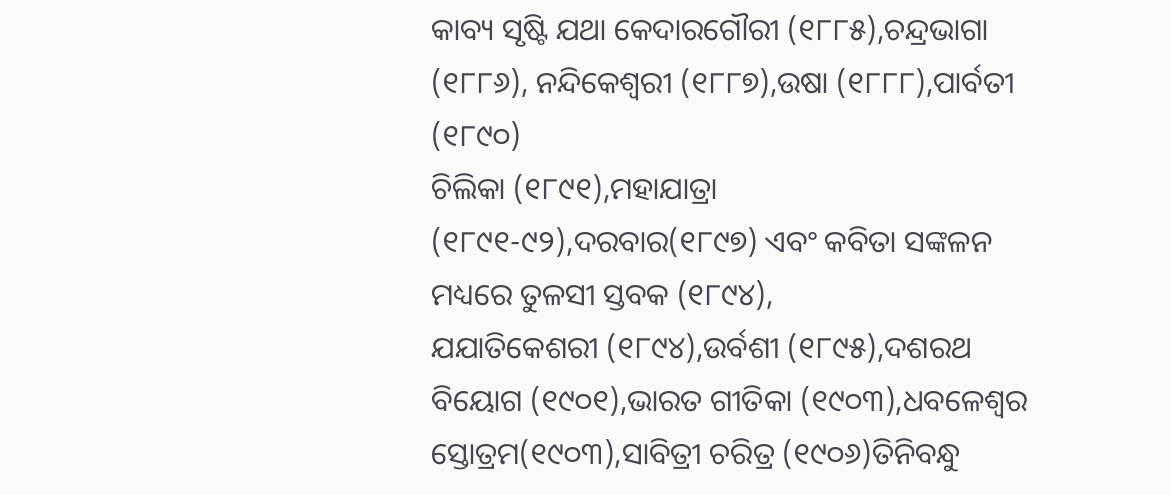କାବ୍ୟ ସୃଷ୍ଟି ଯଥା କେଦାରଗୌରୀ (୧୮୮୫),ଚନ୍ଦ୍ରଭାଗା (୧୮୮୬), ନନ୍ଦିକେଶ୍ୱରୀ (୧୮୮୭),ଉଷା (୧୮୮୮),ପାର୍ବତୀ (୧୮୯୦)
ଚିଲିକା (୧୮୯୧),ମହାଯାତ୍ରା (୧୮୯୧-୯୨),ଦରବାର(୧୮୯୭) ଏବଂ କବିତା ସଙ୍କଳନ ମଧ୍ୟରେ ତୁଳସୀ ସ୍ତବକ (୧୮୯୪),
ଯଯାତିକେଶରୀ (୧୮୯୪),ଉର୍ବଶୀ (୧୮୯୫),ଦଶରଥ ବିୟୋଗ (୧୯୦୧),ଭାରତ ଗୀତିକା (୧୯୦୩),ଧବଳେଶ୍ୱର ସ୍ତୋତ୍ରମ(୧୯୦୩),ସାବିତ୍ରୀ ଚରିତ୍ର (୧୯୦୬)ତିନିବନ୍ଧୁ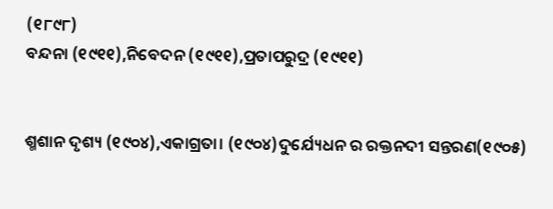(୧୮୯୮)
ବନ୍ଦନା (୧୯୧୧),ନିବେଦନ (୧୯୧୧),ପ୍ରତାପରୁଦ୍ର (୧୯୧୧)


ଶ୍ମଶାନ ଦୃଶ୍ୟ (୧୯୦୪),ଏକାଗ୍ରତା। (୧୯୦୪)ଦୁର୍ଯ୍ୟେଧନ ର ରକ୍ତନଦୀ ସନ୍ତରଣ(୧୯୦୫)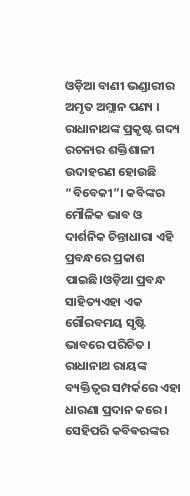ଓଡ଼ିଆ ବାଣୀ ଭଣ୍ଡାରୀର ଅମୃତ ଅମ୍ଲାନ ପଣ୍ୟ । ରାଧାନାଥଙ୍କ ପ୍ରକୃଷ୍ଟ ଗଦ୍ୟ ରଚନାର ଶକ୍ତିଶାଳୀ ଉଦାହରଣ ହୋଉଛି “ବିବେକୀ”। କବିଙ୍କର ମୌଳିକ ଭାବ ଓ ଦାର୍ଶନିକ ଚିନ୍ତାଧାରା ଏହି ପ୍ରବନ୍ଧରେ ପ୍ରକାଶ ପାଇଛି।ଓଡ଼ିଆ ପ୍ରବନ୍ଧ ସାହିତ୍ୟଏହା ଏକ ଗୌରବମୟ ସୃଷ୍ଟି ଭାବରେ ପରିଚିତ । ରାଧାନାଥ ରାୟଙ୍କ ବ୍ୟକ୍ତିତ୍ୱର ସମ୍ପର୍କରେ ଏହା ଧାରଣା ପ୍ରଦାନ କରେ। ସେହିପରି କବିଵରଙ୍କର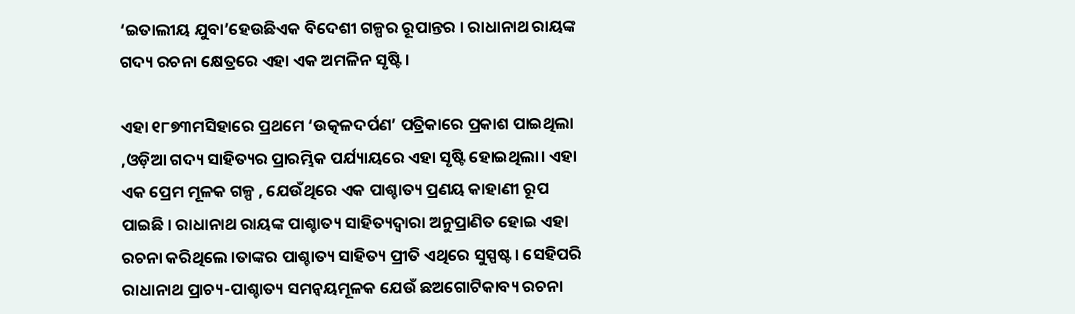‘ଇତାଲୀୟ ଯୁବା’ହେଉଛିଏକ ବିଦେଶୀ ଗଳ୍ପର ରୂପାନ୍ତର । ରାଧାନାଥ ରାୟଙ୍କ ଗଦ୍ୟ ରଚନା କ୍ଷେତ୍ରରେ ଏହା ଏକ ଅମଳିନ ସୃଷ୍ଟି ।

ଏହା ୧୮୭୩ମସିହାରେ ପ୍ରଥମେ ‘ଉତ୍କଳଦର୍ପଣ’ ପତ୍ରିକାରେ ପ୍ରକାଶ ପାଇଥିଲା ,ଓଡ଼ିଆ ଗଦ୍ୟ ସାହିତ୍ୟର ପ୍ରାରମ୍ଭିକ ପର୍ଯ୍ୟାୟରେ ଏହା ସୃଷ୍ଟି ହୋଇଥିଲା। ଏହା ଏକ ପ୍ରେମ ମୂଳକ ଗଳ୍ପ , ଯେଉଁଥିରେ ଏକ ପାଶ୍ଚାତ୍ୟ ପ୍ରଣୟ କାହାଣୀ ରୂପ ପାଇଛି । ରାଧାନାଥ ରାୟଙ୍କ ପାଶ୍ଚାତ୍ୟ ସାହିତ୍ୟଦ୍ୱାରା ଅନୁପ୍ରାଣିତ ହୋଇ ଏହା ରଚନା କରିଥିଲେ ।ତାଙ୍କର ପାଶ୍ଚାତ୍ୟ ସାହିତ୍ୟ ପ୍ରୀତି ଏଥିରେ ସୁସ୍ପଷ୍ଟ । ସେହିପରି ରାଧାନାଥ ପ୍ରାଚ୍ୟ-ପାଶ୍ଚାତ୍ୟ ସମନ୍ୱୟମୂଳକ ଯେଉଁ ଛଅଗୋଟିକାବ୍ୟ ରଚନା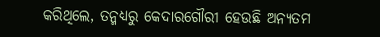କରିଥିଲେ, ତନ୍ମଧ୍ୟରୁ କେଦାରଗୌରୀ ହେଉଛି ଅନ୍ୟତମ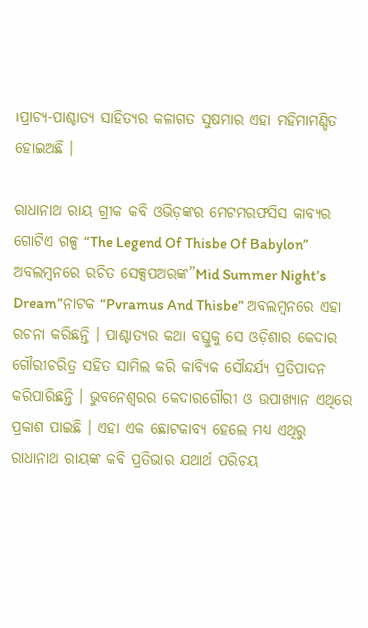।ପ୍ରାଚ୍ୟ-ପାଶ୍ଚାତ୍ୟ ସାହିତ୍ୟର କଳାଗତ ସୁଷମାର ଏହା ମହିମାମଣ୍ଡିତ ହୋଇଅଛି ।

ରାଧାନାଥ ରାୟ ଗ୍ରୀକ କବି ଓଭିଡ଼ଙ୍କର ମେଟମରଫସିସ କାବ୍ୟର ଗୋଟିଏ ଗଳ୍ପ “The Legend Of Thisbe Of Babylon” ଅବଲମ୍ବନରେ ରଚିତ ସେକ୍ସପଅରଙ୍କ”Mid Summer Night’s Dream”ନାଟକ “Pvramus And Thisbe” ଅବଲମ୍ବନରେ ଏହା ରଚନା କରିଛନ୍ତି । ପାଶ୍ଚାତ୍ୟର କଥା ବସ୍ତୁକୁ ସେ ଓଡ଼ିଶାର କେଦାର ଗୌରୀଚରିତ୍ର ସହିତ ସାମିଲ କରି କାବ୍ୟିକ ସୌନ୍ଦର୍ଯ୍ୟ ପ୍ରତିପାଦନ କରିପାରିଛନ୍ତି । ଭୁବନେଶ୍ୱରର କେଦାରଗୌରୀ ଓ ଉପାଖ୍ୟାନ ଏଥିରେ ପ୍ରକାଶ ପାଇଛି । ଏହା ଏକ ଛୋଟକାବ୍ୟ ହେଲେ ମଧ୍ୟ ଏଥିରୁ ରାଧାନାଥ ରାୟଙ୍କ କବି ପ୍ରତିଭାର ଯଥାର୍ଥ ପରିଚୟ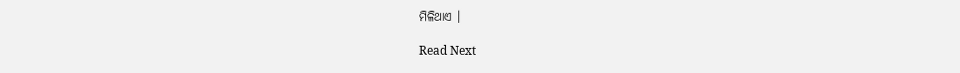ମିଳିଥାଏ ।

Read Next